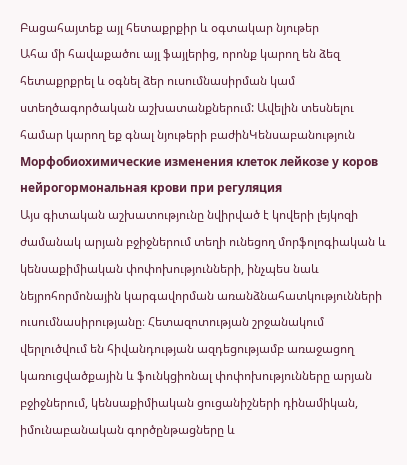Բացահայտեք այլ հետաքրքիր և օգտակար նյութեր
Ահա մի հավաքածու այլ ֆայլերից, որոնք կարող են ձեզ հետաքրքրել և օգնել ձեր ուսումնասիրման կամ ստեղծագործական աշխատանքներում: Ավելին տեսնելու համար կարող եք գնալ նյութերի բաժինԿենսաբանություն
Морфобиохимические изменения клеток лейкозе у коров нейрогормональная крови при регуляция
Այս գիտական աշխատությունը նվիրված է կովերի լեյկոզի ժամանակ արյան բջիջներում տեղի ունեցող մորֆոլոգիական և կենսաքիմիական փոփոխությունների, ինչպես նաև նեյրոհորմոնային կարգավորման առանձնահատկությունների ուսումնասիրությանը։ Հետազոտության շրջանակում վերլուծվում են հիվանդության ազդեցությամբ առաջացող կառուցվածքային և ֆունկցիոնալ փոփոխությունները արյան բջիջներում, կենսաքիմիական ցուցանիշների դինամիկան, իմունաբանական գործընթացները և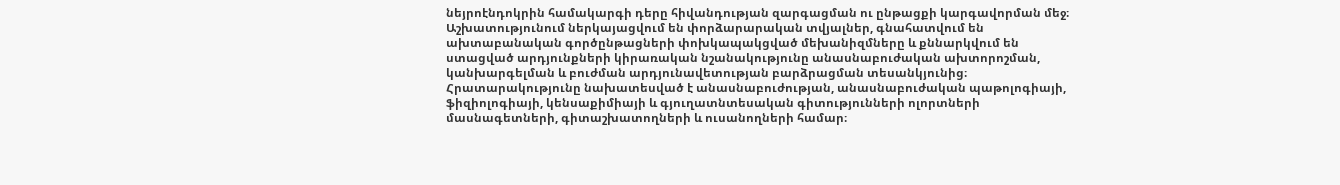նեյրոէնդոկրին համակարգի դերը հիվանդության զարգացման ու ընթացքի կարգավորման մեջ։ Աշխատությունում ներկայացվում են փորձարարական տվյալներ, գնահատվում են ախտաբանական գործընթացների փոխկապակցված մեխանիզմները և քննարկվում են ստացված արդյունքների կիրառական նշանակությունը անասնաբուժական ախտորոշման, կանխարգելման և բուժման արդյունավետության բարձրացման տեսանկյունից։ Հրատարակությունը նախատեսված է անասնաբուժության, անասնաբուժական պաթոլոգիայի, ֆիզիոլոգիայի, կենսաքիմիայի և գյուղատնտեսական գիտությունների ոլորտների մասնագետների, գիտաշխատողների և ուսանողների համար։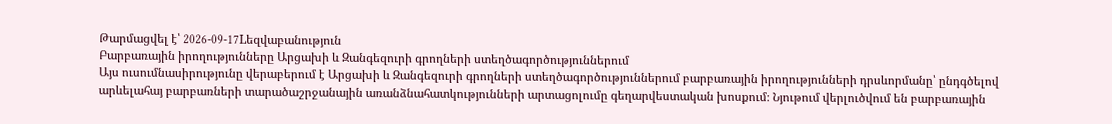Թարմացվել է՝ 2026-09-17Lեզվաբանություն
Բարբառային իրողությունները Արցախի և Զանգեզուրի գրողների ստեղծագործություններում
Այս ուսումնասիրությունը վերաբերում է Արցախի և Զանգեզուրի գրողների ստեղծագործություններում բարբառային իրողությունների դրսևորմանը՝ ընդգծելով արևելահայ բարբառների տարածաշրջանային առանձնահատկությունների արտացոլումը գեղարվեստական խոսքում։ Նյութում վերլուծվում են բարբառային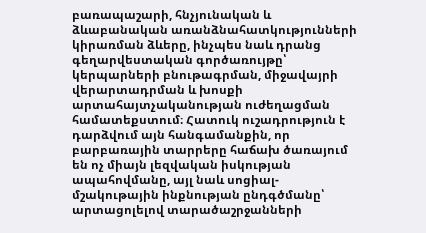բառապաշարի, հնչյունական և ձևաբանական առանձնահատկությունների կիրառման ձևերը, ինչպես նաև դրանց գեղարվեստական գործառույթը՝ կերպարների բնութագրման, միջավայրի վերարտադրման և խոսքի արտահայտչականության ուժեղացման համատեքստում։ Հատուկ ուշադրություն է դարձվում այն հանգամանքին, որ բարբառային տարրերը հաճախ ծառայում են ոչ միայն լեզվական իսկության ապահովմանը, այլ նաև սոցիալ-մշակութային ինքնության ընդգծմանը՝ արտացոլելով տարածաշրջանների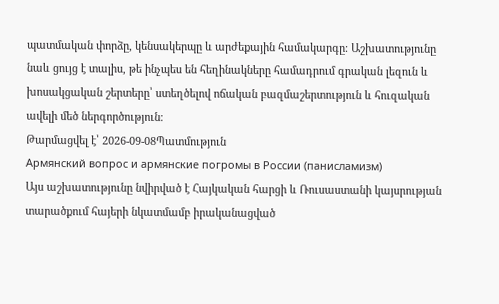պատմական փորձը, կենսակերպը և արժեքային համակարգը։ Աշխատությունը նաև ցույց է տալիս, թե ինչպես են հեղինակները համադրում գրական լեզուն և խոսակցական շերտերը՝ ստեղծելով ոճական բազմաշերտություն և հուզական ավելի մեծ ներգործություն։
Թարմացվել է՝ 2026-09-08Պատմություն
Армянский вопрос и армянские погромы в России (панисламизм)
Այս աշխատությունը նվիրված է Հայկական հարցի և Ռուսաստանի կայսրության տարածքում հայերի նկատմամբ իրականացված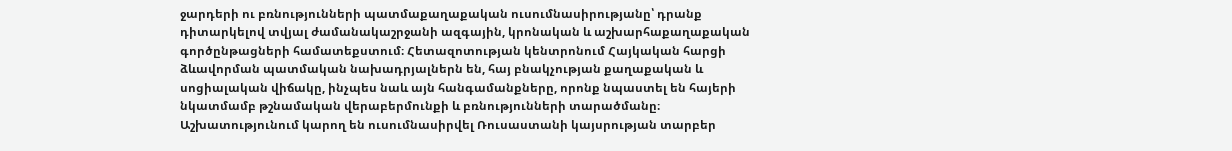ջարդերի ու բռնությունների պատմաքաղաքական ուսումնասիրությանը՝ դրանք դիտարկելով տվյալ ժամանակաշրջանի ազգային, կրոնական և աշխարհաքաղաքական գործընթացների համատեքստում։ Հետազոտության կենտրոնում Հայկական հարցի ձևավորման պատմական նախադրյալներն են, հայ բնակչության քաղաքական և սոցիալական վիճակը, ինչպես նաև այն հանգամանքները, որոնք նպաստել են հայերի նկատմամբ թշնամական վերաբերմունքի և բռնությունների տարածմանը։ Աշխատությունում կարող են ուսումնասիրվել Ռուսաստանի կայսրության տարբեր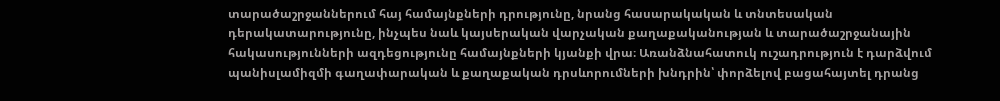տարածաշրջաններում հայ համայնքների դրությունը, նրանց հասարակական և տնտեսական դերակատարությունը, ինչպես նաև կայսերական վարչական քաղաքականության և տարածաշրջանային հակասությունների ազդեցությունը համայնքների կյանքի վրա։ Առանձնահատուկ ուշադրություն է դարձվում պանիսլամիզմի գաղափարական և քաղաքական դրսևորումների խնդրին՝ փորձելով բացահայտել դրանց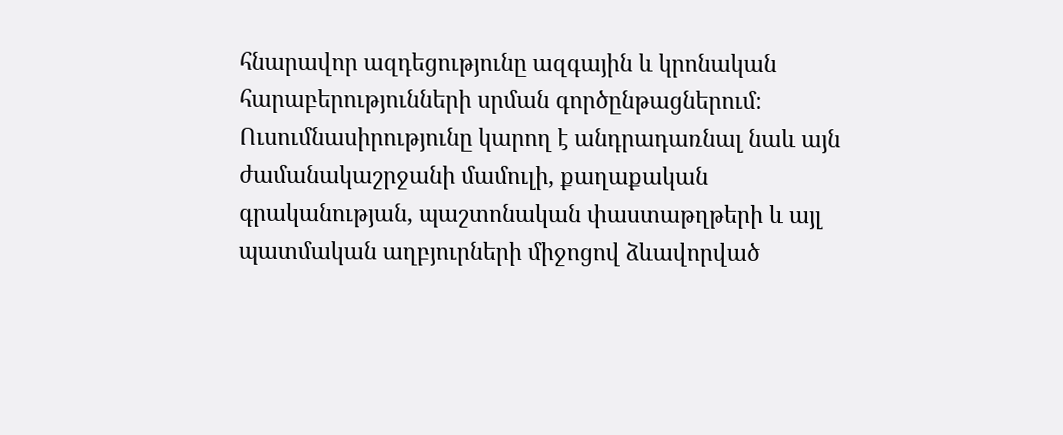հնարավոր ազդեցությունը ազգային և կրոնական հարաբերությունների սրման գործընթացներում։ Ուսումնասիրությունը կարող է անդրադառնալ նաև այն ժամանակաշրջանի մամուլի, քաղաքական գրականության, պաշտոնական փաստաթղթերի և այլ պատմական աղբյուրների միջոցով ձևավորված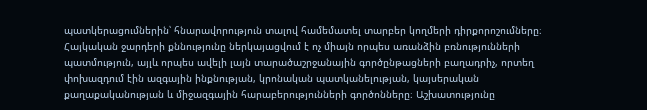պատկերացումներին՝ հնարավորություն տալով համեմատել տարբեր կողմերի դիրքորոշումները։ Հայկական ջարդերի քննությունը ներկայացվում է ոչ միայն որպես առանձին բռնությունների պատմություն, այլև որպես ավելի լայն տարածաշրջանային գործընթացների բաղադրիչ, որտեղ փոխազդում էին ազգային ինքնության, կրոնական պատկանելության, կայսերական քաղաքականության և միջազգային հարաբերությունների գործոնները։ Աշխատությունը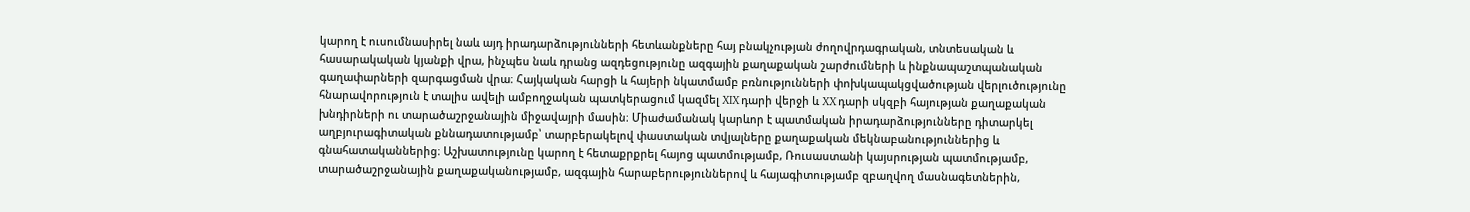կարող է ուսումնասիրել նաև այդ իրադարձությունների հետևանքները հայ բնակչության ժողովրդագրական, տնտեսական և հասարակական կյանքի վրա, ինչպես նաև դրանց ազդեցությունը ազգային քաղաքական շարժումների և ինքնապաշտպանական գաղափարների զարգացման վրա։ Հայկական հարցի և հայերի նկատմամբ բռնությունների փոխկապակցվածության վերլուծությունը հնարավորություն է տալիս ավելի ամբողջական պատկերացում կազմել XIX դարի վերջի և XX դարի սկզբի հայության քաղաքական խնդիրների ու տարածաշրջանային միջավայրի մասին։ Միաժամանակ կարևոր է պատմական իրադարձությունները դիտարկել աղբյուրագիտական քննադատությամբ՝ տարբերակելով փաստական տվյալները քաղաքական մեկնաբանություններից և գնահատականներից։ Աշխատությունը կարող է հետաքրքրել հայոց պատմությամբ, Ռուսաստանի կայսրության պատմությամբ, տարածաշրջանային քաղաքականությամբ, ազգային հարաբերություններով և հայագիտությամբ զբաղվող մասնագետներին,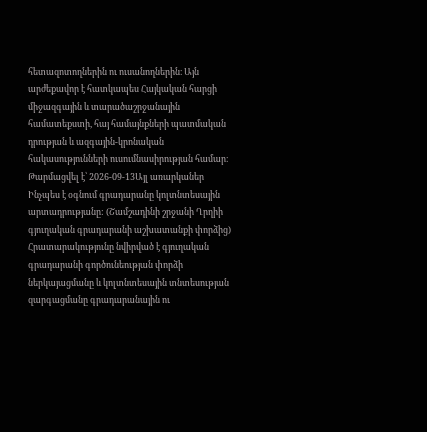հետազոտողներին ու ուսանողներին։ Այն արժեքավոր է հատկապես Հայկական հարցի միջազգային և տարածաշրջանային համատեքստի, հայ համայնքների պատմական դրության և ազգային-կրոնական հակասությունների ուսումնասիրության համար։
Թարմացվել է՝ 2026-09-13Այլ առարկաներ
Ինչպես է օգնում գրադարանը կոլտնտեսային արտադրությանը: (Շամշադինի շրջանի Ղրղիի գյուղական գրադարանի աշխատանքի փորձից)
Հրատարակությունը նվիրված է գյուղական գրադարանի գործունեության փորձի ներկայացմանը և կոլտնտեսային տնտեսության զարգացմանը գրադարանային ու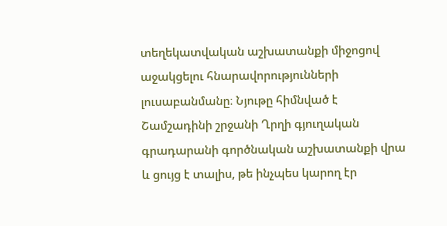տեղեկատվական աշխատանքի միջոցով աջակցելու հնարավորությունների լուսաբանմանը։ Նյութը հիմնված է Շամշադինի շրջանի Ղրղի գյուղական գրադարանի գործնական աշխատանքի վրա և ցույց է տալիս, թե ինչպես կարող էր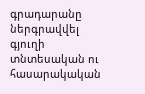գրադարանը ներգրավվել գյուղի տնտեսական ու հասարակական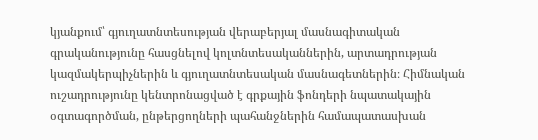կյանքում՝ գյուղատնտեսության վերաբերյալ մասնագիտական գրականությունը հասցնելով կոլտնտեսականներին, արտադրության կազմակերպիչներին և գյուղատնտեսական մասնագետներին։ Հիմնական ուշադրությունը կենտրոնացված է գրքային ֆոնդերի նպատակային օգտագործման, ընթերցողների պահանջներին համապատասխան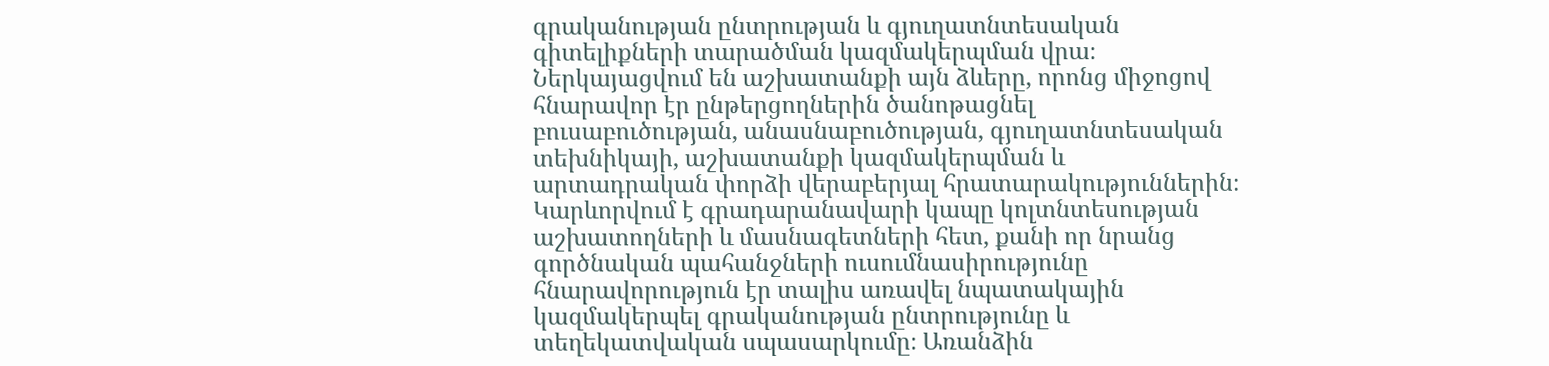գրականության ընտրության և գյուղատնտեսական գիտելիքների տարածման կազմակերպման վրա։ Ներկայացվում են աշխատանքի այն ձևերը, որոնց միջոցով հնարավոր էր ընթերցողներին ծանոթացնել բուսաբուծության, անասնաբուծության, գյուղատնտեսական տեխնիկայի, աշխատանքի կազմակերպման և արտադրական փորձի վերաբերյալ հրատարակություններին։ Կարևորվում է գրադարանավարի կապը կոլտնտեսության աշխատողների և մասնագետների հետ, քանի որ նրանց գործնական պահանջների ուսումնասիրությունը հնարավորություն էր տալիս առավել նպատակային կազմակերպել գրականության ընտրությունը և տեղեկատվական սպասարկումը։ Առանձին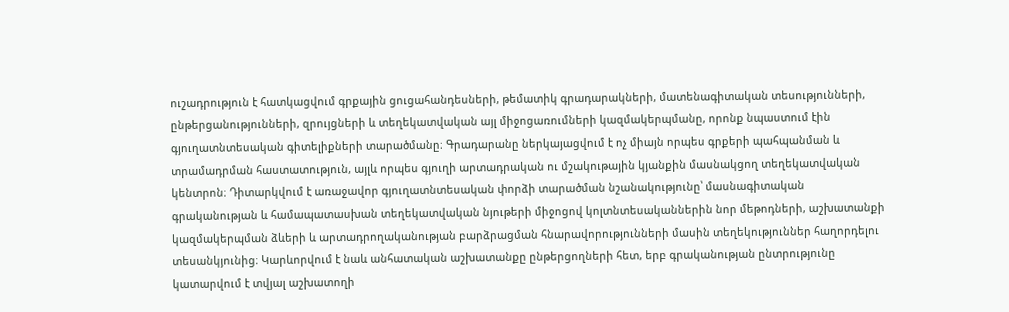ուշադրություն է հատկացվում գրքային ցուցահանդեսների, թեմատիկ գրադարակների, մատենագիտական տեսությունների, ընթերցանությունների, զրույցների և տեղեկատվական այլ միջոցառումների կազմակերպմանը, որոնք նպաստում էին գյուղատնտեսական գիտելիքների տարածմանը։ Գրադարանը ներկայացվում է ոչ միայն որպես գրքերի պահպանման և տրամադրման հաստատություն, այլև որպես գյուղի արտադրական ու մշակութային կյանքին մասնակցող տեղեկատվական կենտրոն։ Դիտարկվում է առաջավոր գյուղատնտեսական փորձի տարածման նշանակությունը՝ մասնագիտական գրականության և համապատասխան տեղեկատվական նյութերի միջոցով կոլտնտեսականներին նոր մեթոդների, աշխատանքի կազմակերպման ձևերի և արտադրողականության բարձրացման հնարավորությունների մասին տեղեկություններ հաղորդելու տեսանկյունից։ Կարևորվում է նաև անհատական աշխատանքը ընթերցողների հետ, երբ գրականության ընտրությունը կատարվում է տվյալ աշխատողի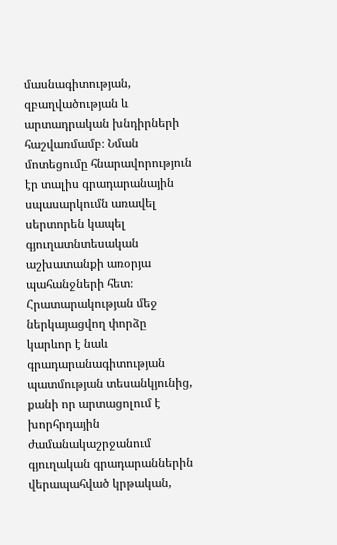մասնագիտության, զբաղվածության և արտադրական խնդիրների հաշվառմամբ։ Նման մոտեցումը հնարավորություն էր տալիս գրադարանային սպասարկումն առավել սերտորեն կապել գյուղատնտեսական աշխատանքի առօրյա պահանջների հետ։ Հրատարակության մեջ ներկայացվող փորձը կարևոր է նաև գրադարանագիտության պատմության տեսանկյունից, քանի որ արտացոլում է խորհրդային ժամանակաշրջանում գյուղական գրադարաններին վերապահված կրթական,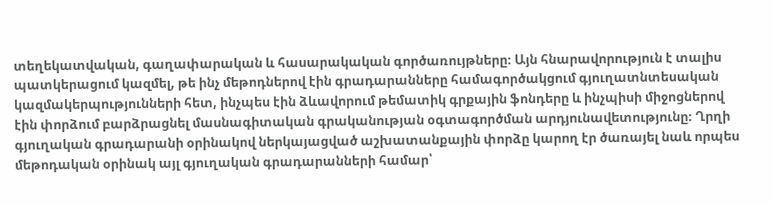տեղեկատվական, գաղափարական և հասարակական գործառույթները։ Այն հնարավորություն է տալիս պատկերացում կազմել, թե ինչ մեթոդներով էին գրադարանները համագործակցում գյուղատնտեսական կազմակերպությունների հետ, ինչպես էին ձևավորում թեմատիկ գրքային ֆոնդերը և ինչպիսի միջոցներով էին փորձում բարձրացնել մասնագիտական գրականության օգտագործման արդյունավետությունը։ Ղրղի գյուղական գրադարանի օրինակով ներկայացված աշխատանքային փորձը կարող էր ծառայել նաև որպես մեթոդական օրինակ այլ գյուղական գրադարանների համար՝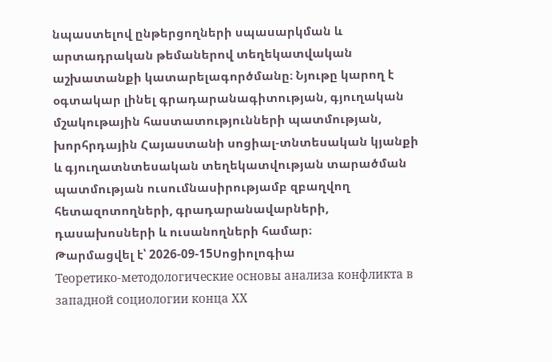նպաստելով ընթերցողների սպասարկման և արտադրական թեմաներով տեղեկատվական աշխատանքի կատարելագործմանը։ Նյութը կարող է օգտակար լինել գրադարանագիտության, գյուղական մշակութային հաստատությունների պատմության, խորհրդային Հայաստանի սոցիալ-տնտեսական կյանքի և գյուղատնտեսական տեղեկատվության տարածման պատմության ուսումնասիրությամբ զբաղվող հետազոտողների, գրադարանավարների, դասախոսների և ուսանողների համար։
Թարմացվել է՝ 2026-09-15Սոցիոլոգիա
Теоретико-методологические основы анализа конфликта в западной социологии конца ХХ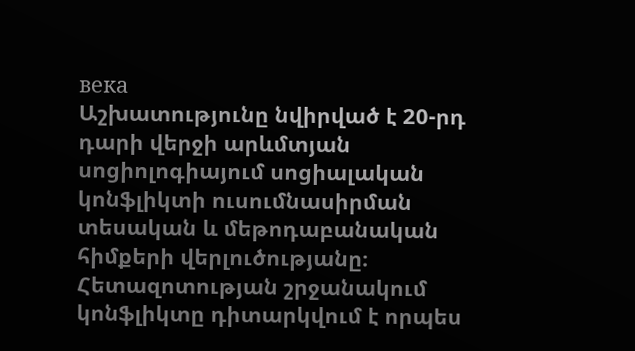века
Աշխատությունը նվիրված է 20-րդ դարի վերջի արևմտյան սոցիոլոգիայում սոցիալական կոնֆլիկտի ուսումնասիրման տեսական և մեթոդաբանական հիմքերի վերլուծությանը։ Հետազոտության շրջանակում կոնֆլիկտը դիտարկվում է որպես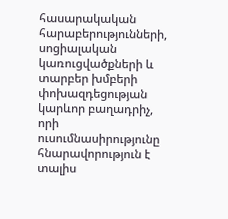հասարակական հարաբերությունների, սոցիալական կառուցվածքների և տարբեր խմբերի փոխազդեցության կարևոր բաղադրիչ, որի ուսումնասիրությունը հնարավորություն է տալիս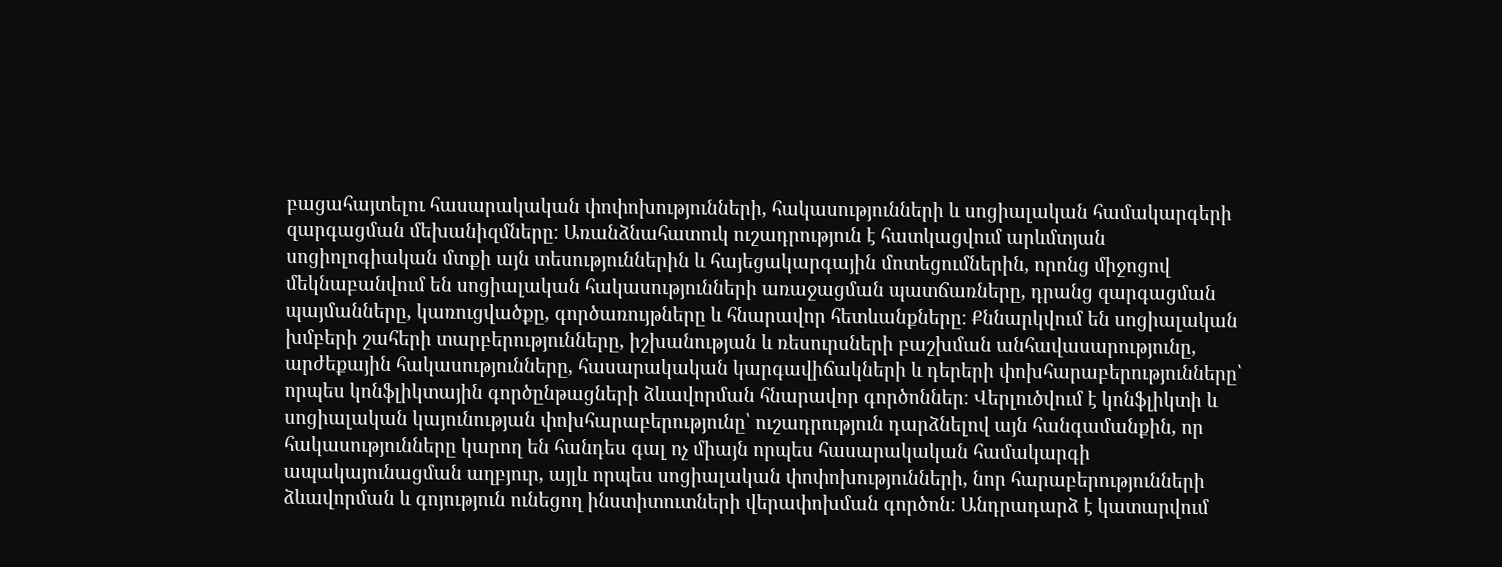բացահայտելու հասարակական փոփոխությունների, հակասությունների և սոցիալական համակարգերի զարգացման մեխանիզմները։ Առանձնահատուկ ուշադրություն է հատկացվում արևմտյան սոցիոլոգիական մտքի այն տեսություններին և հայեցակարգային մոտեցումներին, որոնց միջոցով մեկնաբանվում են սոցիալական հակասությունների առաջացման պատճառները, դրանց զարգացման պայմանները, կառուցվածքը, գործառույթները և հնարավոր հետևանքները։ Քննարկվում են սոցիալական խմբերի շահերի տարբերությունները, իշխանության և ռեսուրսների բաշխման անհավասարությունը, արժեքային հակասությունները, հասարակական կարգավիճակների և դերերի փոխհարաբերությունները՝ որպես կոնֆլիկտային գործընթացների ձևավորման հնարավոր գործոններ։ Վերլուծվում է կոնֆլիկտի և սոցիալական կայունության փոխհարաբերությունը՝ ուշադրություն դարձնելով այն հանգամանքին, որ հակասությունները կարող են հանդես գալ ոչ միայն որպես հասարակական համակարգի ապակայունացման աղբյուր, այլև որպես սոցիալական փոփոխությունների, նոր հարաբերությունների ձևավորման և գոյություն ունեցող ինստիտուտների վերափոխման գործոն։ Անդրադարձ է կատարվում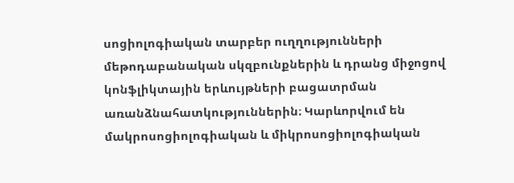սոցիոլոգիական տարբեր ուղղությունների մեթոդաբանական սկզբունքներին և դրանց միջոցով կոնֆլիկտային երևույթների բացատրման առանձնահատկություններին։ Կարևորվում են մակրոսոցիոլոգիական և միկրոսոցիոլոգիական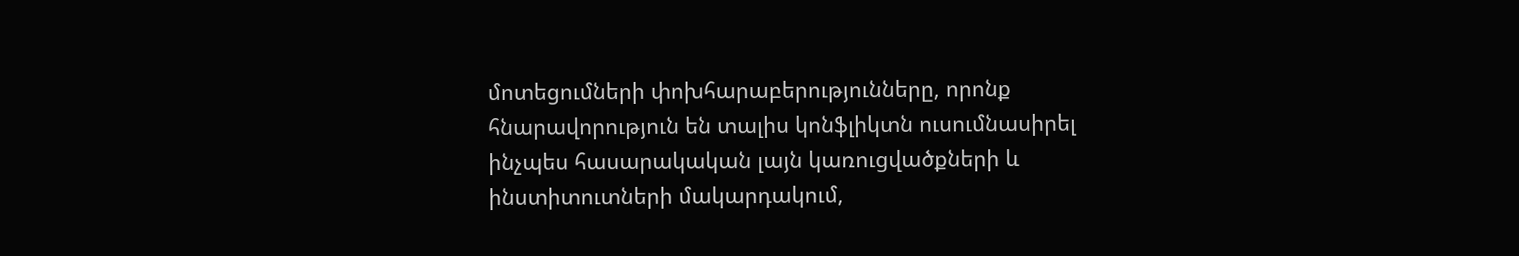մոտեցումների փոխհարաբերությունները, որոնք հնարավորություն են տալիս կոնֆլիկտն ուսումնասիրել ինչպես հասարակական լայն կառուցվածքների և ինստիտուտների մակարդակում,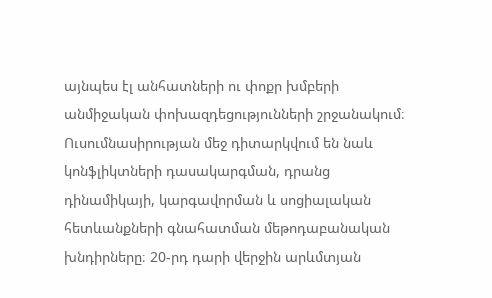այնպես էլ անհատների ու փոքր խմբերի անմիջական փոխազդեցությունների շրջանակում։ Ուսումնասիրության մեջ դիտարկվում են նաև կոնֆլիկտների դասակարգման, դրանց դինամիկայի, կարգավորման և սոցիալական հետևանքների գնահատման մեթոդաբանական խնդիրները։ 20-րդ դարի վերջին արևմտյան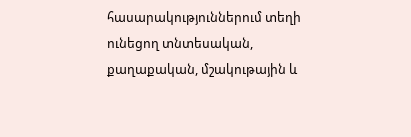հասարակություններում տեղի ունեցող տնտեսական, քաղաքական, մշակութային և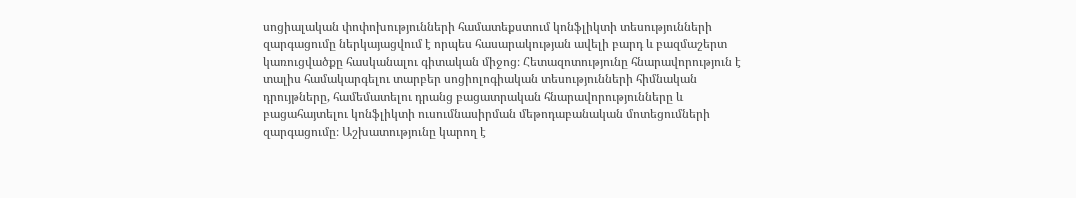սոցիալական փոփոխությունների համատեքստում կոնֆլիկտի տեսությունների զարգացումը ներկայացվում է որպես հասարակության ավելի բարդ և բազմաշերտ կառուցվածքը հասկանալու գիտական միջոց։ Հետազոտությունը հնարավորություն է տալիս համակարգելու տարբեր սոցիոլոգիական տեսությունների հիմնական դրույթները, համեմատելու դրանց բացատրական հնարավորությունները և բացահայտելու կոնֆլիկտի ուսումնասիրման մեթոդաբանական մոտեցումների զարգացումը։ Աշխատությունը կարող է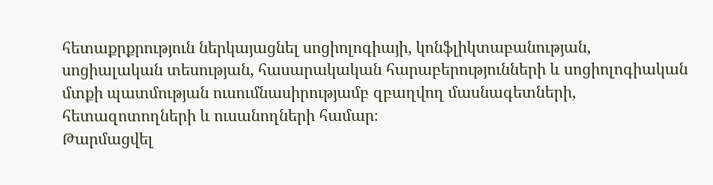հետաքրքրություն ներկայացնել սոցիոլոգիայի, կոնֆլիկտաբանության, սոցիալական տեսության, հասարակական հարաբերությունների և սոցիոլոգիական մտքի պատմության ուսումնասիրությամբ զբաղվող մասնագետների, հետազոտողների և ուսանողների համար։
Թարմացվել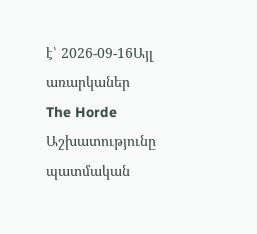է՝ 2026-09-16Այլ առարկաներ
The Horde
Աշխատությունը պատմական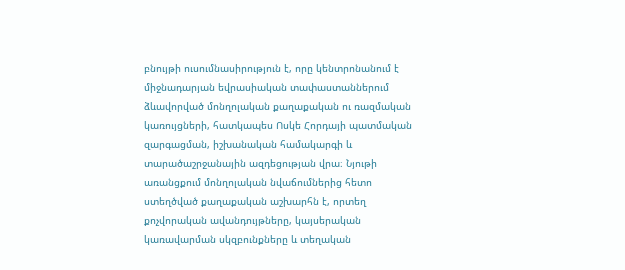բնույթի ուսումնասիրություն է, որը կենտրոնանում է միջնադարյան եվրասիական տափաստաններում ձևավորված մոնղոլական քաղաքական ու ռազմական կառույցների, հատկապես Ոսկե Հորդայի պատմական զարգացման, իշխանական համակարգի և տարածաշրջանային ազդեցության վրա։ Նյութի առանցքում մոնղոլական նվաճումներից հետո ստեղծված քաղաքական աշխարհն է, որտեղ քոչվորական ավանդույթները, կայսերական կառավարման սկզբունքները և տեղական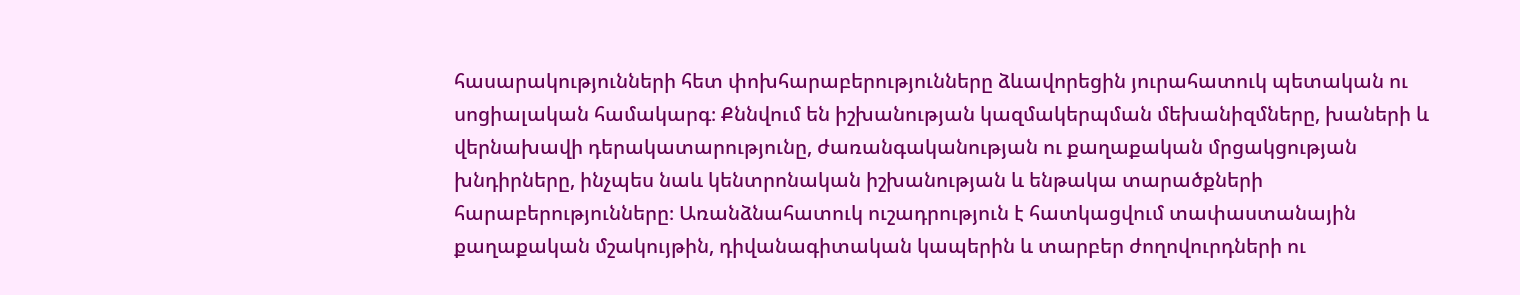հասարակությունների հետ փոխհարաբերությունները ձևավորեցին յուրահատուկ պետական ու սոցիալական համակարգ։ Քննվում են իշխանության կազմակերպման մեխանիզմները, խաների և վերնախավի դերակատարությունը, ժառանգականության ու քաղաքական մրցակցության խնդիրները, ինչպես նաև կենտրոնական իշխանության և ենթակա տարածքների հարաբերությունները։ Առանձնահատուկ ուշադրություն է հատկացվում տափաստանային քաղաքական մշակույթին, դիվանագիտական կապերին և տարբեր ժողովուրդների ու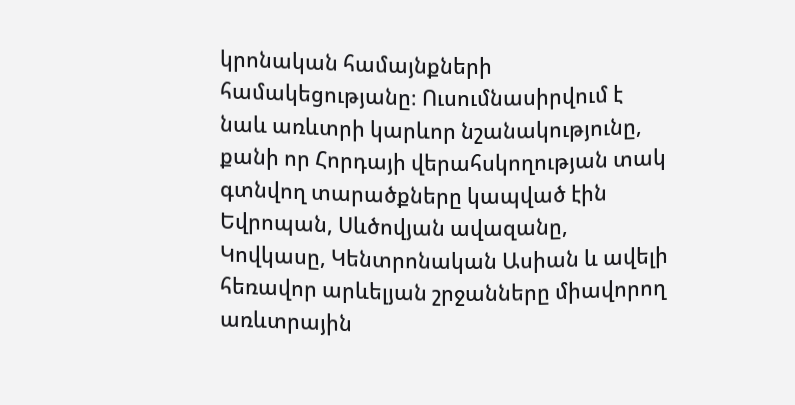կրոնական համայնքների համակեցությանը։ Ուսումնասիրվում է նաև առևտրի կարևոր նշանակությունը, քանի որ Հորդայի վերահսկողության տակ գտնվող տարածքները կապված էին Եվրոպան, Սևծովյան ավազանը, Կովկասը, Կենտրոնական Ասիան և ավելի հեռավոր արևելյան շրջանները միավորող առևտրային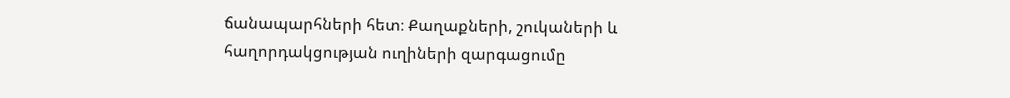ճանապարհների հետ։ Քաղաքների, շուկաների և հաղորդակցության ուղիների զարգացումը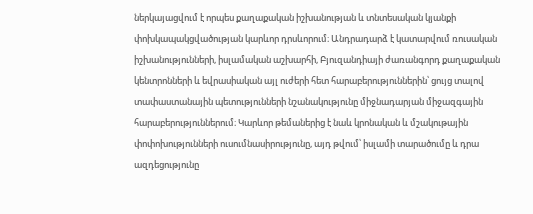ներկայացվում է որպես քաղաքական իշխանության և տնտեսական կյանքի փոխկապակցվածության կարևոր դրսևորում։ Անդրադարձ է կատարվում ռուսական իշխանությունների, իսլամական աշխարհի, Բյուզանդիայի ժառանգորդ քաղաքական կենտրոնների և եվրասիական այլ ուժերի հետ հարաբերություններին՝ ցույց տալով տափաստանային պետությունների նշանակությունը միջնադարյան միջազգային հարաբերություններում։ Կարևոր թեմաներից է նաև կրոնական և մշակութային փոփոխությունների ուսումնասիրությունը, այդ թվում՝ իսլամի տարածումը և դրա ազդեցությունը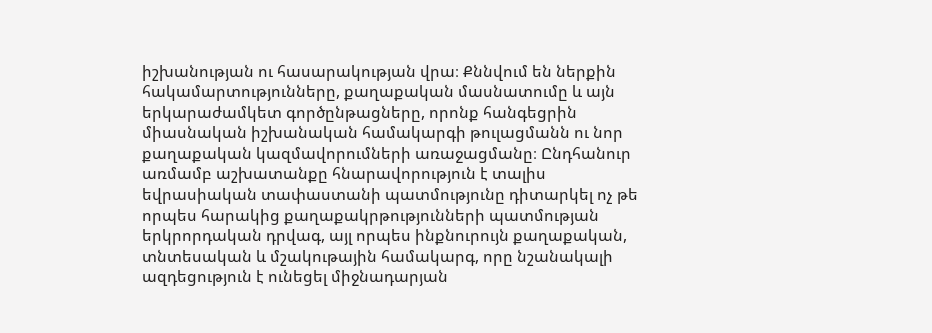իշխանության ու հասարակության վրա։ Քննվում են ներքին հակամարտությունները, քաղաքական մասնատումը և այն երկարաժամկետ գործընթացները, որոնք հանգեցրին միասնական իշխանական համակարգի թուլացմանն ու նոր քաղաքական կազմավորումների առաջացմանը։ Ընդհանուր առմամբ աշխատանքը հնարավորություն է տալիս եվրասիական տափաստանի պատմությունը դիտարկել ոչ թե որպես հարակից քաղաքակրթությունների պատմության երկրորդական դրվագ, այլ որպես ինքնուրույն քաղաքական, տնտեսական և մշակութային համակարգ, որը նշանակալի ազդեցություն է ունեցել միջնադարյան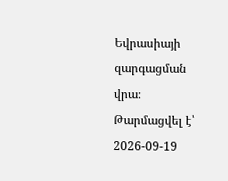Եվրասիայի զարգացման վրա։
Թարմացվել է՝ 2026-09-19